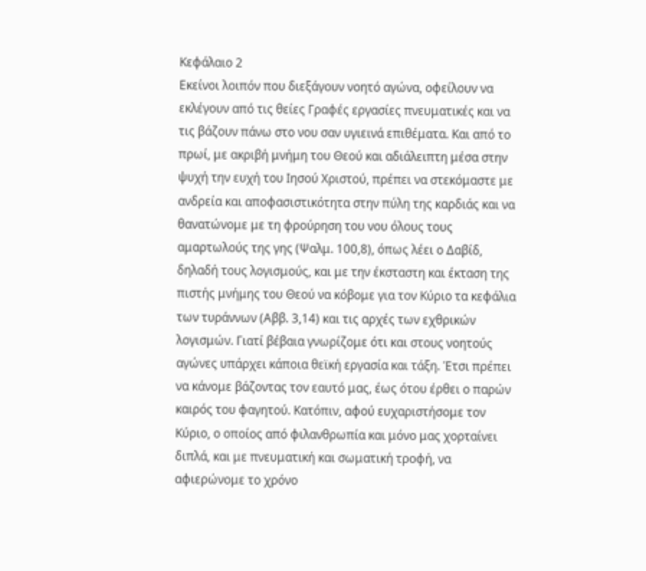Κεφάλαιο 2
Εκείνοι λοιπόν που διεξάγουν νοητό αγώνα, οφείλουν να εκλέγουν από τις θείες Γραφές εργασίες πνευματικές και να τις βάζουν πάνω στο νου σαν υγιεινά επιθέματα. Και από το πρωί, με ακριβή μνήμη του Θεού και αδιάλειπτη μέσα στην ψυχή την ευχή του Ιησού Χριστού, πρέπει να στεκόμαστε με ανδρεία και αποφασιστικότητα στην πύλη της καρδιάς και να θανατώνομε με τη φρούρηση του νου όλους τους αμαρτωλούς της γης (Ψαλμ. 100,8), όπως λέει ο Δαβίδ, δηλαδή τους λογισμούς, και με την έκσταστη και έκταση της πιστής μνήμης του Θεού να κόβομε για τον Κύριο τα κεφάλια των τυράννων (Αββ. 3,14) και τις αρχές των εχθρικών λογισμών. Γιατί βέβαια γνωρίζομε ότι και στους νοητούς αγώνες υπάρχει κάποια θεϊκή εργασία και τάξη. Έτσι πρέπει να κάνομε βάζοντας τον εαυτό μας, έως ότου έρθει ο παρών καιρός του φαγητού. Κατόπιν, αφού ευχαριστήσομε τον Κύριο, ο οποίος από φιλανθρωπία και μόνο μας χορταίνει διπλά, και με πνευματική και σωματική τροφή, να αφιερώνομε το χρόνο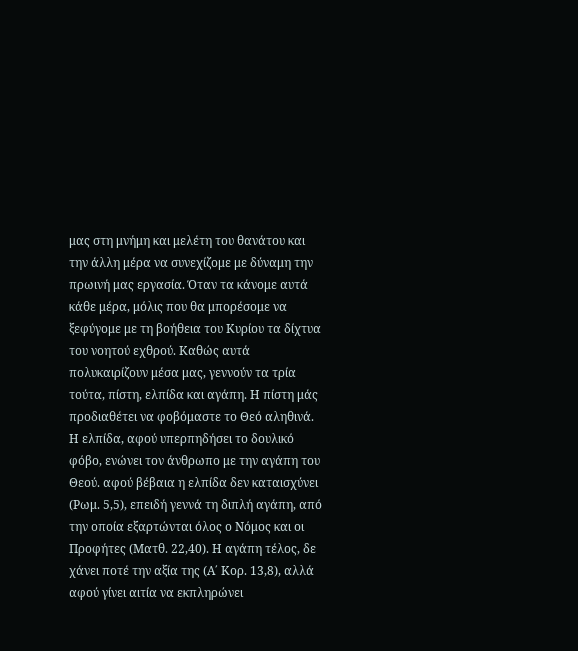μας στη μνήμη και μελέτη του θανάτου και την άλλη μέρα να συνεχίζομε με δύναμη την πρωινή μας εργασία. Όταν τα κάνομε αυτά κάθε μέρα, μόλις που θα μπορέσομε να ξεφύγομε με τη βοήθεια του Κυρίου τα δίχτυα του νοητού εχθρού. Καθώς αυτά πολυκαιρίζουν μέσα μας, γεννούν τα τρία τούτα, πίστη, ελπίδα και αγάπη. Η πίστη μάς προδιαθέτει να φοβόμαστε το Θεό αληθινά. Η ελπίδα, αφού υπερπηδήσει το δουλικό φόβο, ενώνει τον άνθρωπο με την αγάπη του Θεού. αφού βέβαια η ελπίδα δεν καταισχύνει (Ρωμ. 5,5), επειδή γεννά τη διπλή αγάπη, από την οποία εξαρτώνται όλος ο Νόμος και οι Προφήτες (Ματθ. 22,40). Η αγάπη τέλος, δε χάνει ποτέ την αξία της (Α΄ Κορ. 13,8), αλλά αφού γίνει αιτία να εκπληρώνει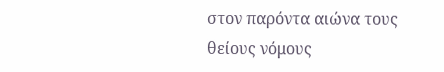στον παρόντα αιώνα τους θείους νόμους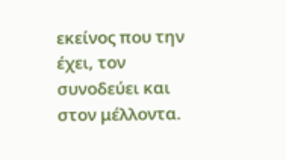εκείνος που την έχει, τον συνοδεύει και στον μέλλοντα.